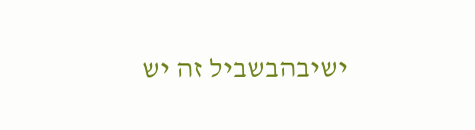ישיבהבשביל זה יש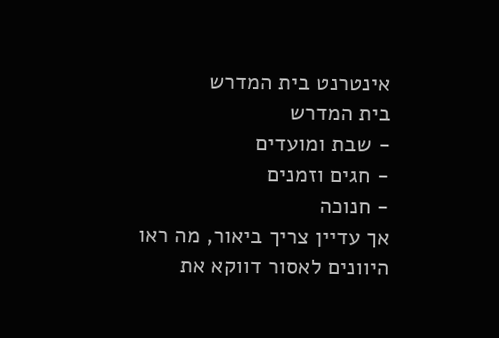אינטרנט בית המדרש
בית המדרש
- שבת ומועדים
- חגים וזמנים
- חנוכה
אך עדיין צריך ביאור, מה ראו היוונים לאסור דווקא את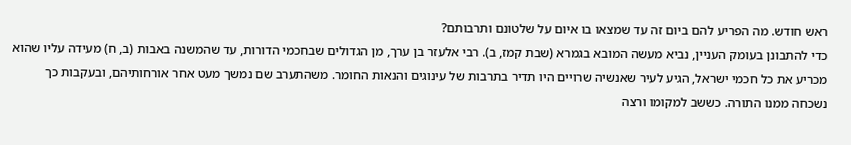ראש חודש. מה הפריע להם ביום זה עד שמצאו בו איום על שלטונם ותרבותם?
כדי להתבונן בעומק העניין, נביא מעשה המובא בגמרא (שבת קמז, ב). רבי אלעזר בן ערך, מן הגדולים שבחכמי הדורות, עד שהמשנה באבות (ב, ח) מעידה עליו שהוא מכריע את כל חכמי ישראל, הגיע לעיר שאנשיה שרויים היו תדיר בתרבות של עינוגים והנאות החומר. משהתערב שם נמשך מעט אחר אורחותיהם, ובעקבות כך נשכחה ממנו התורה. כששב למקומו ורצה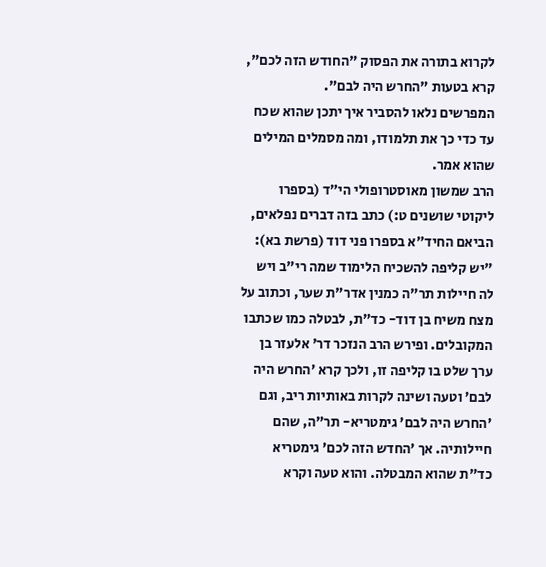לקרוא בתורה את הפסוק "החודש הזה לכם", קרא בטעות "החרש היה לבם".
המפרשים נלאו להסביר איך יתכן שהוא שכח עד כדי כך את תלמודו, ומה מסמלים המילים שהוא אמר.
הרב שמשון מאוסטרופולי הי״ד (בספרו ליקוטי שושנים ט:) כתב בזה דברים נפלאים, הביאם החיד״א בספרו פני דוד (פרשת בא): "יש קליפה להשכיח הלימוד שמה רי"ב ויש לה חיילות תר"ה כמנין אדר"ת שער, וכתוב על מצח משיח בן דוד- כד"ת, לבטלה כמו שכתבו המקובלים. ופירש הרב הנזכר דר' אלעזר בן ערך שלט בו קליפה זו, ולכך קרא ’החרש היה לבם’ וטעה ושינה לקרות באותיות ריב, וגם ’החרש היה לבם’ גימטריא- תר"ה, שהם חיילותיה. אך ’החדש הזה לכם’ גימטריא כד"ת שהוא המבטלה. והוא טעה וקרא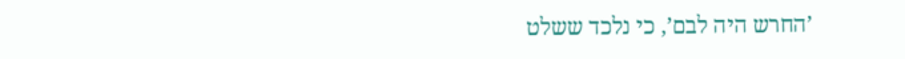’החרש היה לבם’, כי נלכד ששלט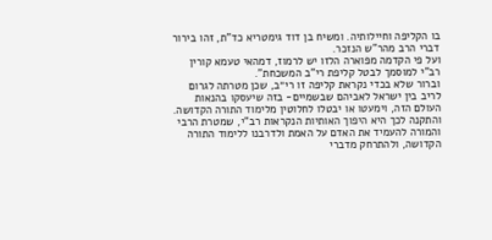בו הקליפה וחיילותיה. ומשיח בן דוד גימטריא כד"ת, זהו בירור דברי הרב מהר"ש הנזכר.
ועל פי הקדמה מפוארה הלזו יש לרמוז, דמהאי טעמא קורין רב"י למוסמך לבטל קליפת רי"ב המשכחת".
וברור שלא בכדי נקראת קליפה זו רי״ב, שכן מטרתה לגרום לריב בין ישראל לאביהם שבשמיים- בזה שיעסקו בהנאות העולם הזה, וימעטו או יבטלו לחלוטין מלימוד התורה הקדושה. והתקנה לכך היא היפוך האותיות הנקראות רב"י, שמטרת הרבי והמורה להעמיד את האדם על האמת ולדרבנו ללימוד התורה הקדושה, ולהתרחק מדברי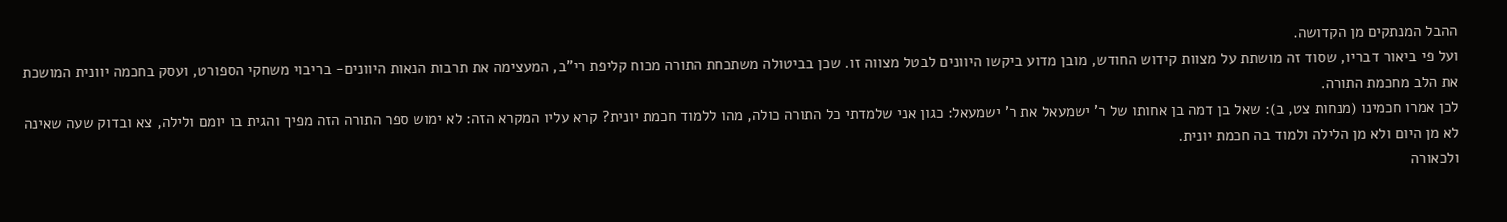ההבל המנתקים מן הקדושה.
ועל פי ביאור דבריו, שסוד זה מושתת על מצוות קידוש החודש, מובן מדוע ביקשו היוונים לבטל מצווה זו. שכן בביטולה משתכחת התורה מכוח קליפת רי"ב, המעצימה את תרבות הנאות היוונים- בריבוי משחקי הספורט, ועסק בחכמה יוונית המושכת את הלב מחכמת התורה.
לכן אמרו חכמינו (מנחות צט, ב): שאל בן דמה בן אחותו של ר' ישמעאל את ר' ישמעאל: כגון אני שלמדתי כל התורה כולה, מהו ללמוד חכמת יונית? קרא עליו המקרא הזה: לא ימוש ספר התורה הזה מפיך והגית בו יומם ולילה, צא ובדוק שעה שאינה לא מן היום ולא מן הלילה ולמוד בה חכמת יונית.
ולכאורה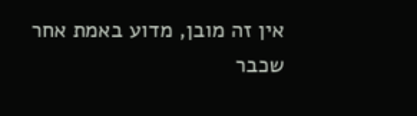אין זה מובן, מדוע באמת אחר שכבר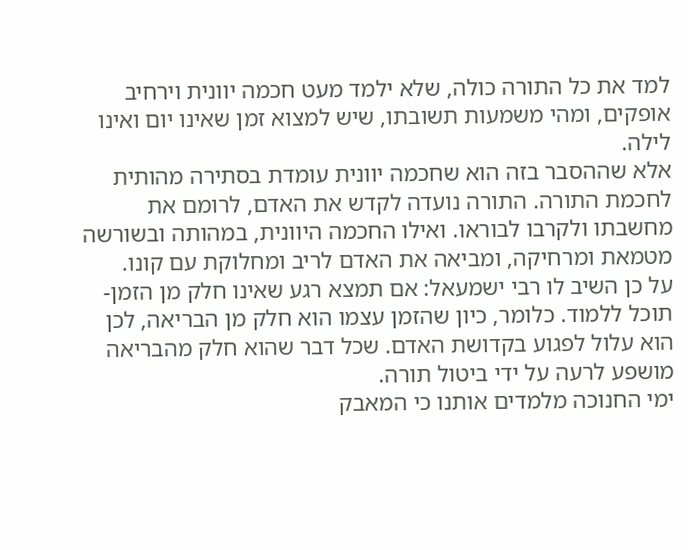למד את כל התורה כולה, שלא ילמד מעט חכמה יוונית וירחיב אופקים, ומהי משמעות תשובתו, שיש למצוא זמן שאינו יום ואינו לילה.
אלא שההסבר בזה הוא שחכמה יוונית עומדת בסתירה מהותית לחכמת התורה. התורה נועדה לקדש את האדם, לרומם את מחשבתו ולקרבו לבוראו. ואילו החכמה היוונית, במהותה ובשורשה מטמאת ומרחיקה, ומביאה את האדם לריב ומחלוקת עם קונו.
על כן השיב לו רבי ישמעאל: אם תמצא רגע שאינו חלק מן הזמן- תוכל ללמוד. כלומר, כיון שהזמן עצמו הוא חלק מן הבריאה, לכן הוא עלול לפגוע בקדושת האדם. שכל דבר שהוא חלק מהבריאה מושפע לרעה על ידי ביטול תורה.
ימי החנוכה מלמדים אותנו כי המאבק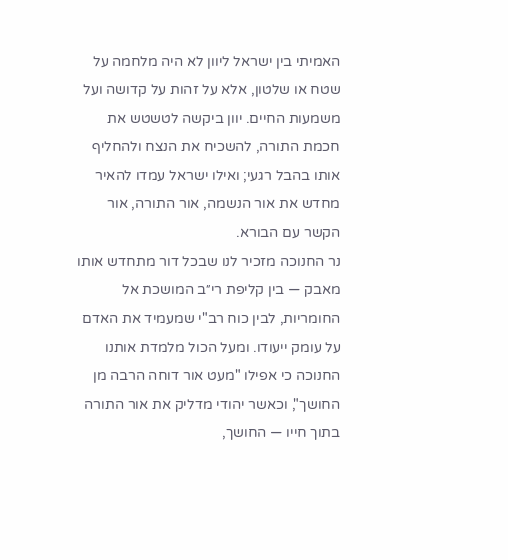האמיתי בין ישראל ליוון לא היה מלחמה על שטח או שלטון, אלא על זהות על קדושה ועל משמעות החיים. יוון ביקשה לטשטש את חכמת התורה, להשכיח את הנצח ולהחליף אותו בהבל רגעי; ואילו ישראל עמדו להאיר מחדש את אור הנשמה, אור התורה, אור הקשר עם הבורא.
נר החנוכה מזכיר לנו שבכל דור מתחדש אותו מאבק — בין קליפת רי״ב המושכת אל החומריות, לבין כוח רב"י שמעמיד את האדם על עומק ייעודו. ומעל הכול מלמדת אותנו החנוכה כי אפילו "מעט אור דוחה הרבה מן החושך", וכאשר יהודי מדליק את אור התורה בתוך חייו — החושך,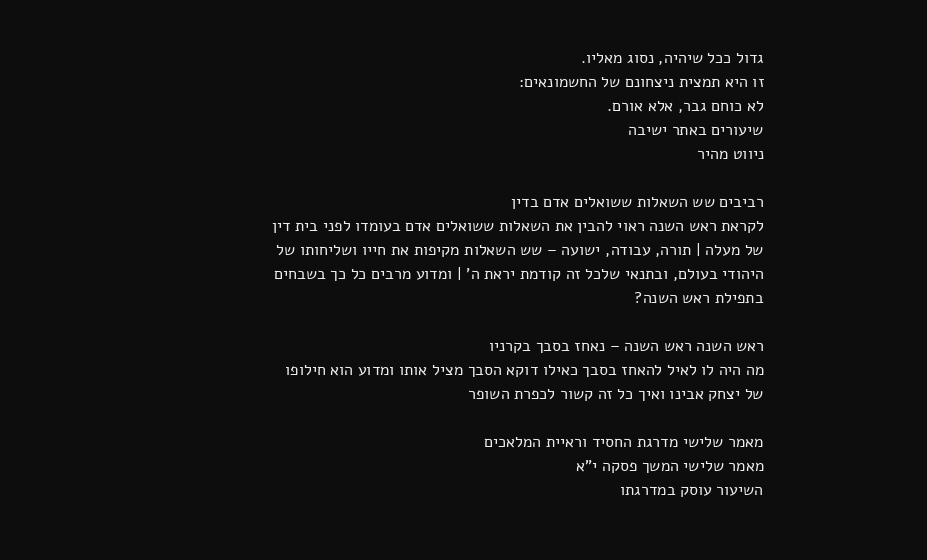גדול ככל שיהיה, נסוג מאליו.
זו היא תמצית ניצחונם של החשמונאים:
לא כוחם גבר, אלא אורם.
שיעורים באתר ישיבה
ניווט מהיר

רביבים שש השאלות ששואלים אדם בדין
לקראת ראש השנה ראוי להבין את השאלות ששואלים אדם בעומדו לפני בית דין של מעלה | תורה, עבודה, ישועה – שש השאלות מקיפות את חייו ושליחותו של היהודי בעולם, ובתנאי שלכל זה קודמת יראת ה' | ומדוע מרבים כל כך בשבחים בתפילת ראש השנה?

ראש השנה ראש השנה – נאחז בסבך בקרניו
מה היה לו לאיל להאחז בסבך כאילו דוקא הסבך מציל אותו ומדוע הוא חילופו של יצחק אבינו ואיך כל זה קשור לכפרת השופר

מאמר שלישי מדרגת החסיד וראיית המלאכים
מאמר שלישי המשך פסקה י"א
השיעור עוסק במדרגתו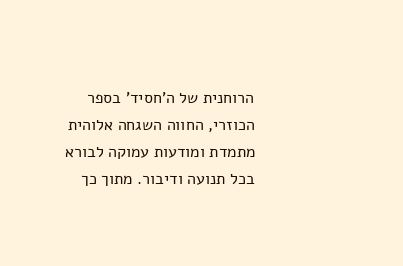הרוחנית של ה'חסיד' בספר הכוזרי, החווה השגחה אלוהית מתמדת ומודעות עמוקה לבורא בכל תנועה ודיבור. מתוך כך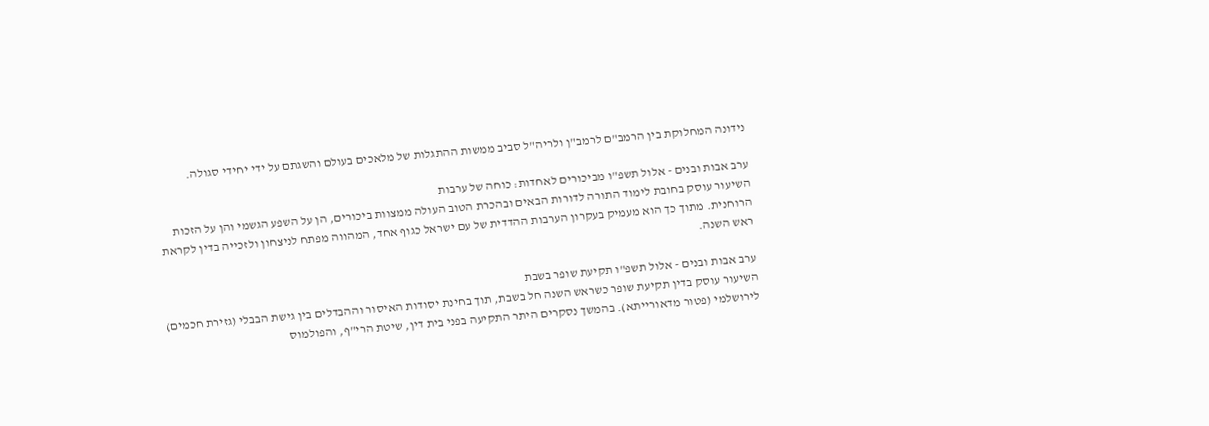נידונה המחלוקת בין הרמב"ם לרמב"ן ולריה"ל סביב ממשות ההתגלות של מלאכים בעולם והשגתם על ידי יחידי סגולה.

ערב אבות ובנים - אלול תשפ"ו מביכורים לאחדות: כוחה של ערבות
השיעור עוסק בחובת לימוד התורה לדורות הבאים ובהכרת הטוב העולה ממצוות ביכורים, הן על השפע הגשמי והן על הזכות הרוחנית. מתוך כך הוא מעמיק בעקרון הערבות ההדדית של עם ישראל כגוף אחד, המהווה מפתח לניצחון ולזכייה בדין לקראת ראש השנה.

ערב אבות ובנים - אלול תשפ"ו תקיעת שופר בשבת
השיעור עוסק בדין תקיעת שופר כשראש השנה חל בשבת, תוך בחינת יסודות האיסור וההבדלים בין גישת הבבלי (גזירת חכמים) לירושלמי (פטור מדאורייתא). בהמשך נסקרים היתר התקיעה בפני בית דין, שיטת הרי"ף, והפולמוס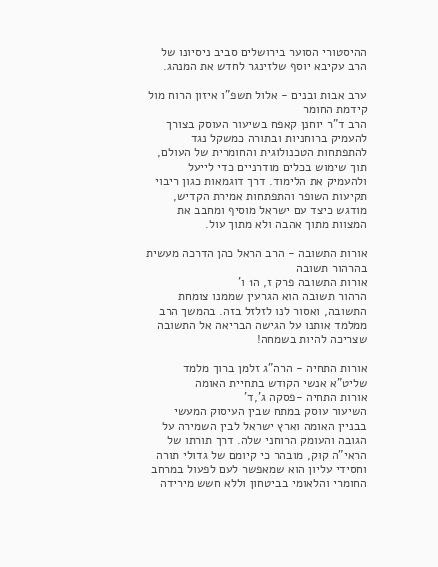ההיסטורי הסוער בירושלים סביב ניסיונו של הרב עקיבא יוסף שלזינגר לחדש את המנהג.

ערב אבות ובנים - אלול תשפ"ו איזון הרוח מול קידמת החומר
הרב ד"ר יוחנן קאפח בשיעור העוסק בצורך להעמיק ברוחניות ובתורה כמשקל נגד להתפתחות הטכנולוגית והחומרית של העולם, תוך שימוש בכלים מודרניים כדי לייעל ולהעמיק את הלימוד. דרך דוגמאות כגון ריבוי תקיעות השופר והתפתחות אמירת הקדיש, מודגש כיצד עם ישראל מוסיף ומחבב את המצוות מתוך אהבה ולא מתוך עול.

אורות התשובה - הרב הראל כהן הדרכה מעשית בהרהור תשובה
אורות התשובה פרק ז, ה1 ו'
הרהור תשובה הוא הגרעין שממנו צומחת התשובה, ואסור לנו לזלזל בזה. בהמשך הרב ממלמד אותנו על הגישה הבריאה אל התשובה שצריכה להיות בשמחה!

אורות התחיה - הרה"ג זלמן ברוך מלמד שליט"א אנשי הקודש בתחיית האומה
אורות התחיה -פסקה ג',ד'
השיעור עוסק במתח שבין העיסוק המעשי בבניין האומה וארץ ישראל לבין השמירה על הגובה והעומק הרוחני שלה. דרך תורתו של הראי"ה קוק, מובהר כי קיומם של גדולי תורה וחסידי עליון הוא שמאפשר לעם לפעול במרחב החומרי והלאומי בביטחון וללא חשש מירידה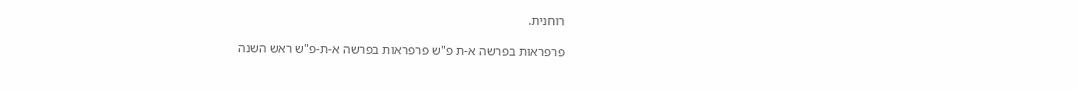רוחנית.

פרפראות בפרשה א-ת פ"ש פרפראות בפרשה א-ת-פ"ש ראש השנה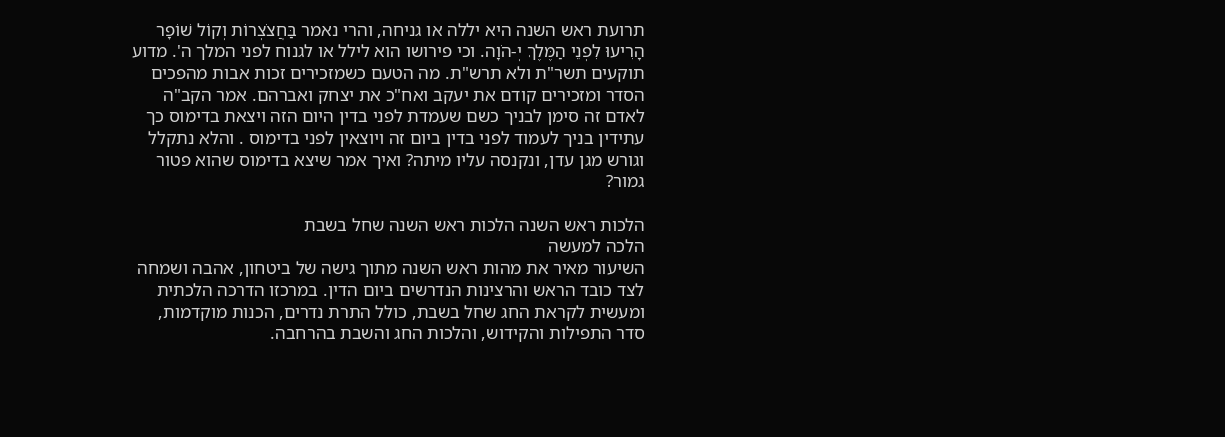תרועת ראש השנה היא יללה או גניחה, והרי נאמר בַּחֲצֹצְרוֹת וְקוֹל שׁוֹפָר הָרִיעוּ לִפְנֵי הַמֶּלֶךְ יְ-הֹוָה. וכי פירושו הוא לילל או לגנוח לפני המלך ה'. מדוע תוקעים תשר"ת ולא תרש"ת. מה הטעם כשמזכירים זכות אבות מהפכים הסדר ומזכירים קודם את יעקב ואח"כ את יצחק ואברהם. אמר הקב"ה לאדם זה סימן לבניך כשם שעמדת לפני בדין היום הזה ויצאת בדימוס כך עתידין בניך לעמוד לפני בדין ביום זה ויוצאין לפני בדימוס . והלא נתקלל וגורש מגן עדן, ונקנסה עליו מיתה? ואיך אמר שיצא בדימוס שהוא פטור גמור?

הלכות ראש השנה הלכות ראש השנה שחל בשבת
הלכה למעשה
השיעור מאיר את מהות ראש השנה מתוך גישה של ביטחון, אהבה ושמחה לצד כובד הראש והרצינות הנדרשים ביום הדין. במרכזו הדרכה הלכתית ומעשית לקראת החג שחל בשבת, כולל התרת נדרים, הכנות מוקדמות, סדר התפילות והקידוש, והלכות החג והשבת בהרחבה.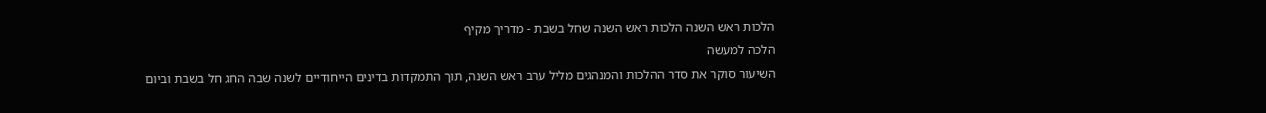הלכות ראש השנה הלכות ראש השנה שחל בשבת - מדריך מקיף
הלכה למעשה
השיעור סוקר את סדר ההלכות והמנהגים מליל ערב ראש השנה, תוך התמקדות בדינים הייחודיים לשנה שבה החג חל בשבת וביום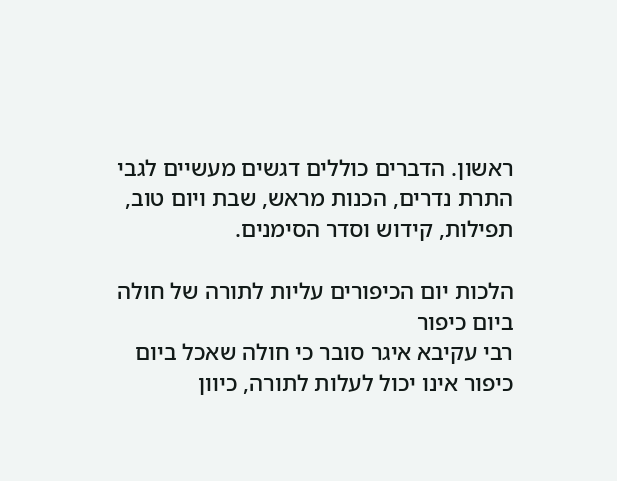ראשון. הדברים כוללים דגשים מעשיים לגבי התרת נדרים, הכנות מראש, שבת ויום טוב, תפילות, קידוש וסדר הסימנים.

הלכות יום הכיפורים עליות לתורה של חולה ביום כיפור
רבי עקיבא איגר סובר כי חולה שאכל ביום כיפור אינו יכול לעלות לתורה, כיוון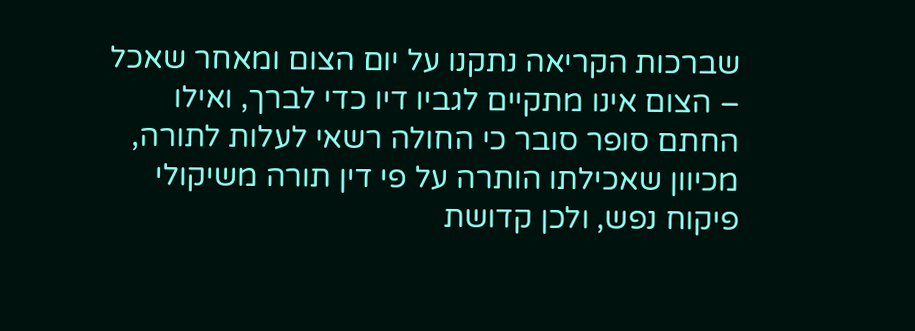שברכות הקריאה נתקנו על יום הצום ומאחר שאכל – הצום אינו מתקיים לגביו דיו כדי לברך, ואילו החתם סופר סובר כי החולה רשאי לעלות לתורה, מכיוון שאכילתו הותרה על פי דין תורה משיקולי פיקוח נפש, ולכן קדושת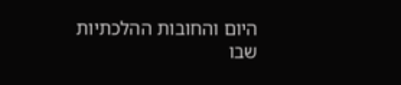היום והחובות ההלכתיות שבו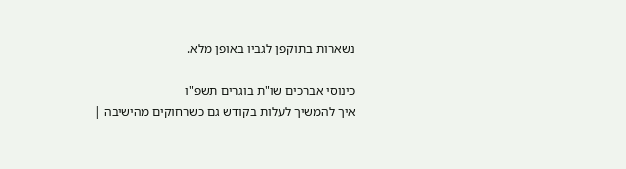נשארות בתוקפן לגביו באופן מלא.

כינוסי אברכים שו"ת בוגרים תשפ"ו
איך להמשיך לעלות בקודש גם כשרחוקים מהישיבה |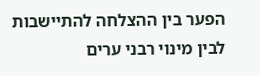הפער בין ההצלחה להתיישבות לבין מינוי רבני ערים